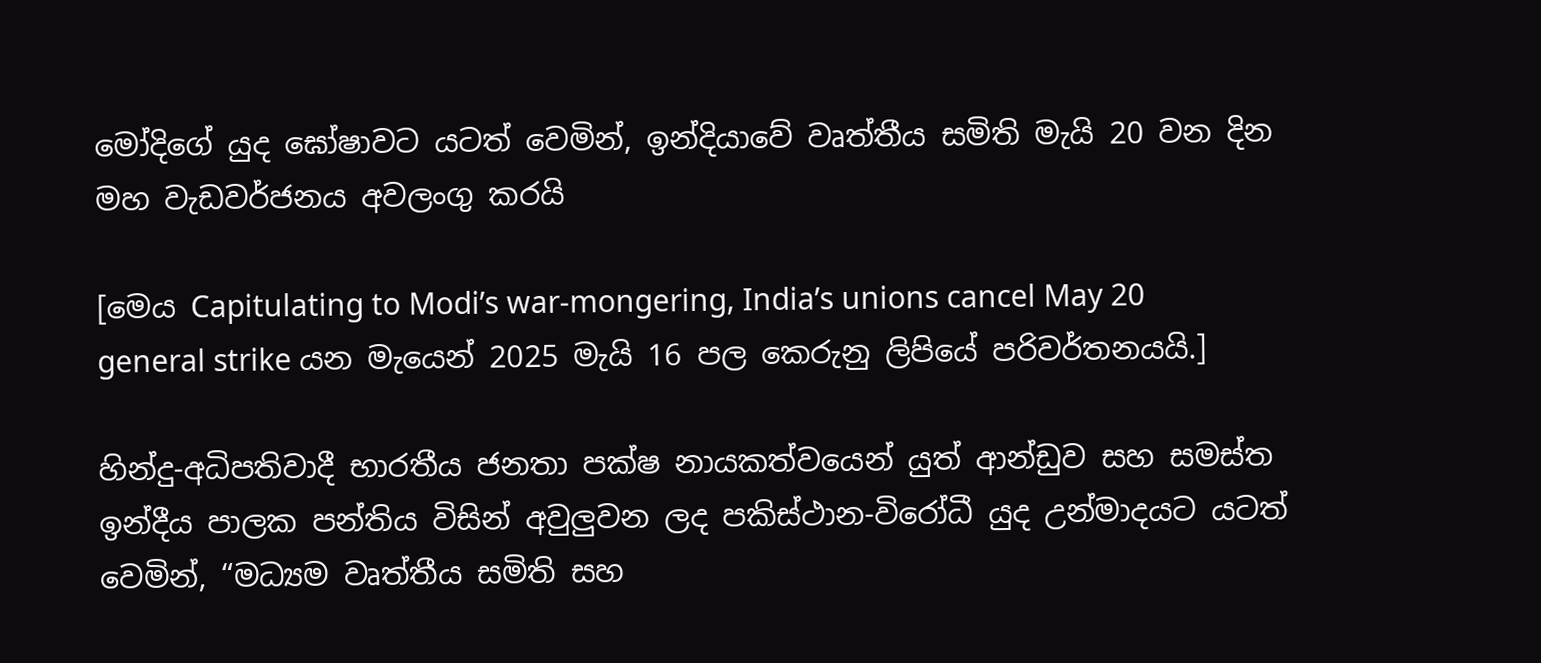මෝදිගේ යුද ඝෝෂාවට යටත් වෙමින්, ඉන්දියාවේ වෘත්තීය සමිති මැයි 20 වන දින මහ වැඩවර්ජනය අවලංගු කරයි

[මෙය Capitulating to Modi’s war-mongering, India’s unions cancel May 20 general strike යන මැයෙන් 2025 මැයි 16 පල කෙරුනු ලිපියේ පරිවර්තනයයි.]

හින්දු-අධිපතිවාදී භාරතීය ජනතා පක්ෂ නායකත්වයෙන් යුත් ආන්ඩුව සහ සමස්ත ඉන්දීය පාලක පන්තිය විසින් අවුලුවන ලද පකිස්ථාන-විරෝධී යුද උන්මාදයට යටත් වෙමින්, “මධ්‍යම වෘත්තීය සමිති සහ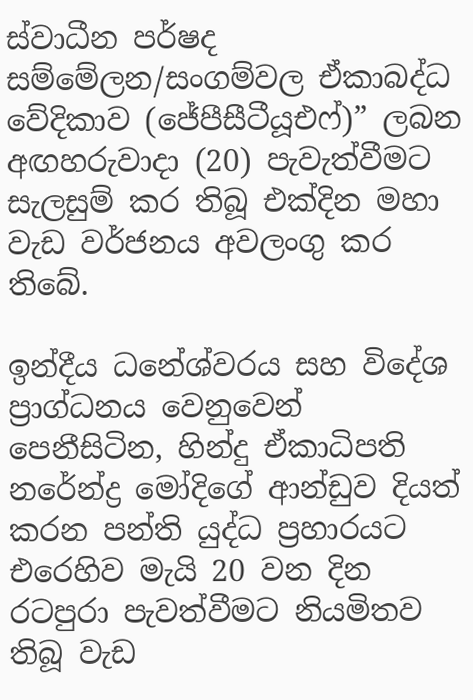ස්වාධීන පර්ෂද සම්මේලන/සංගම්වල ඒකාබද්ධ වේදිකාව (ජේපීසීටීයූඑෆ්)” ලබන අඟහරුවාදා (20) පැවැත්වීමට සැලසුම් කර තිබූ එක්දින මහා වැඩ වර්ජනය අවලංගු කර තිබේ.

ඉන්දීය ධනේශ්වරය සහ විදේශ ප්‍රාග්ධනය වෙනුවෙන් පෙනීසිටින, හින්දු ඒකාධිපති නරේන්ද්‍ර මෝදිගේ ආන්ඩුව දියත් කරන පන්ති යුද්ධ ප්‍රහාරයට එරෙහිව මැයි 20 වන දින රටපුරා පැවත්වීමට නියමිතව තිබූ වැඩ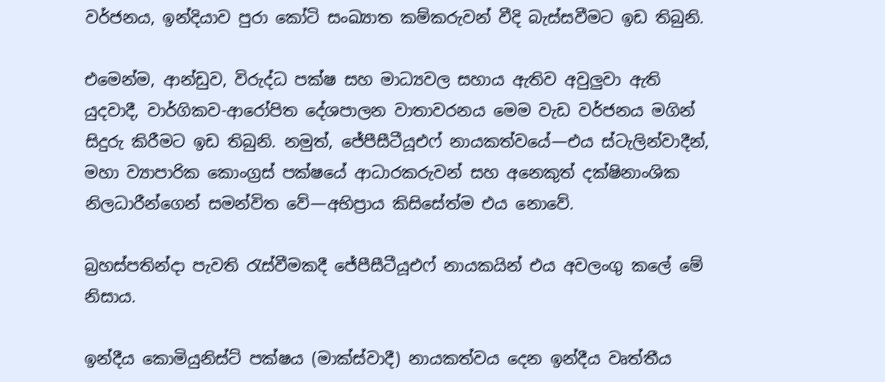වර්ජනය, ඉන්දියාව පුරා කෝටි සංඛ්‍යාත කම්කරුවන් වීදි බැස්සවීමට ඉඩ තිබුනි.

එමෙන්ම, ආන්ඩුව, විරුද්ධ පක්ෂ සහ මාධ්‍යවල සහාය ඇතිව අවුලුවා ඇති යුදවාදී, වාර්ගිකව-ආරෝපිත දේශපාලන වාතාවරනය මෙම වැඩ වර්ජනය මගින් සිදුරු කිරීමට ඉඩ තිබුනි. නමුත්, ජේපීසීටීයූඑෆ් නායකත්වයේ—එය ස්ටැලින්වාදීන්, මහා ව්‍යාපාරික කොංග්‍රස් පක්ෂයේ ආධාරකරුවන් සහ අනෙකුත් දක්ෂිනාංශික නිලධාරීන්ගෙන් සමන්විත වේ—අභිප්‍රාය කිසිසේත්ම එය නොවේ.

බ්‍රහස්පතින්දා පැවති රැස්වීමකදී ජේපීසීටීයූඑෆ් නායකයින් එය අවලංගු කලේ මේ නිසාය.

ඉන්දීය කොමියුනිස්ට් පක්ෂය (මාක්ස්වාදී) නායකත්වය දෙන ඉන්දීය වෘත්තීය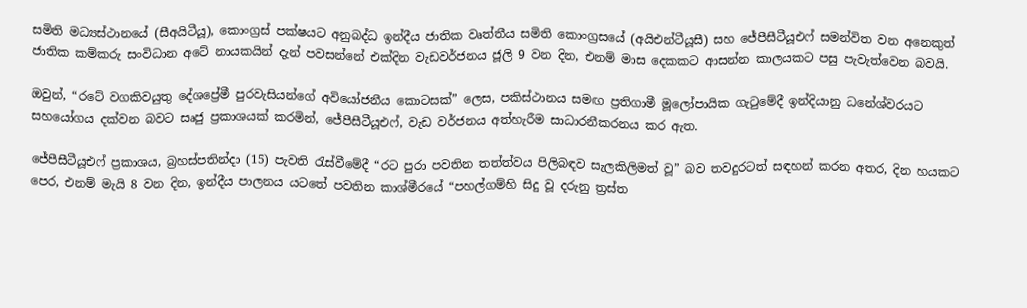සමිති මධ්‍යස්ථානයේ (සීඅයිටීයූ), කොංග්‍රස් පක්ෂයට අනුබද්ධ ඉන්දීය ජාතික වෘත්තීය සමිති කොංග්‍රසයේ (අයිඑන්ටීයූසී) සහ ජේපීසීටීයූඑෆ් සමන්විත වන අනෙකුත් ජාතික කම්කරු සංවිධාන අටේ නායකයින් දැන් පවසන්නේ එක්දින වැඩවර්ජනය ජූලි 9 වන දින, එනම් මාස දෙකකට ආසන්න කාලයකට පසු පැවැත්වෙන බවයි.

ඔවුන්, “රටේ වගකිවයුතු දේශප්‍රේමී පුරවැසියන්ගේ අවියෝජනීය කොටසක්” ලෙස, පකිස්ථානය සමඟ ප්‍රතිගාමී මූලෝපායික ගැටුමේදී ඉන්දියානු ධනේශ්වරයට සහයෝගය දක්වන බවට සෘජු ප්‍රකාශයක් කරමින්, ජේපීසීටීයූඑෆ්, වැඩ වර්ජනය අත්හැරීම සාධාරනීකරනය කර ඇත.

ජේපීසීටීයූඑෆ් ප්‍රකාශය, බ්‍රහස්පතින්දා (15) පැවති රැස්වීමේදී “රට පුරා පවතින තත්ත්වය පිලිබඳව සැලකිලිමත් වූ” බව තවදුරටත් සඳහන් කරන අතර, දින හයකට පෙර, එනම් මැයි 8 වන දින, ඉන්දීය පාලනය යටතේ පවතින කාශ්මීරයේ “පහල්ගම්හි සිදු වූ දරුනු ත්‍රස්ත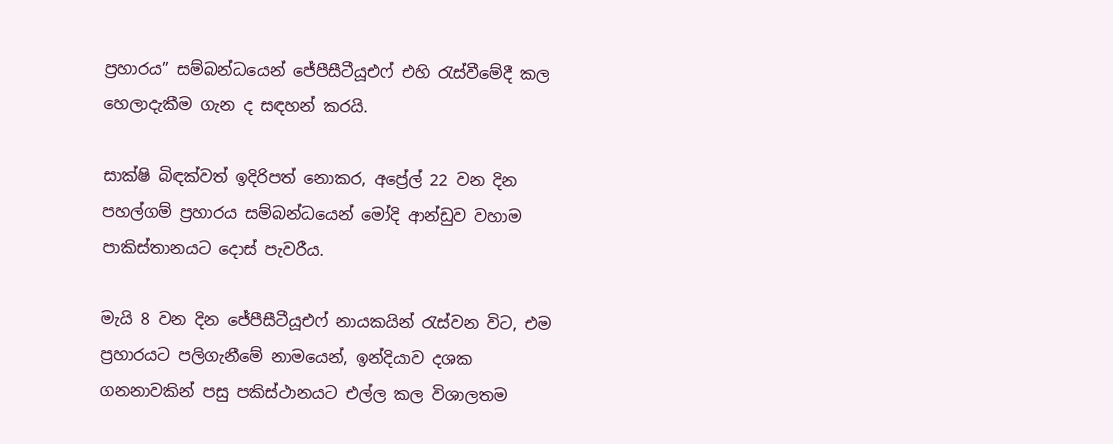ප්‍රහාරය” සම්බන්ධයෙන් ජේපීසීටීයූඑෆ් එහි රැස්වීමේදී කල හෙලාදැකීම ගැන ද සඳහන් කරයි.

සාක්ෂි බිඳක්වත් ඉදිරිපත් නොකර, අප්‍රේල් 22 වන දින පහල්ගම් ප්‍රහාරය සම්බන්ධයෙන් මෝදි ආන්ඩුව වහාම පාකිස්තානයට දොස් පැවරීය.

මැයි 8 වන දින ජේපීසීටීයූඑෆ් නායකයින් රැස්වන විට, එම ප්‍රහාරයට පලිගැනීමේ නාමයෙන්, ඉන්දියාව දශක ගනනාවකින් පසු පකිස්ථානයට එල්ල කල විශාලතම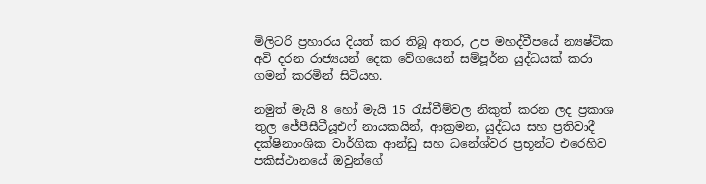මිලිටරි ප්‍රහාරය දියත් කර තිබූ අතර, උප මහද්වීපයේ න්‍යෂ්ටික අවි දරන රාජ්‍යයන් දෙක වේගයෙන් සම්පූර්න යුද්ධයක් කරා ගමන් කරමින් සිටියහ.

නමුත් මැයි 8 හෝ මැයි 15 රැස්වීම්වල නිකුත් කරන ලද ප්‍රකාශ තුල ජේපීසීටීයූඑෆ් නායකයින්, ආක්‍රමන, යුද්ධය සහ ප්‍රතිවාදී දක්ෂිනාංශික වාර්ගික ආන්ඩු සහ ධනේශ්වර ප්‍රභූන්ට එරෙහිව පකිස්ථානයේ ඔවුන්ගේ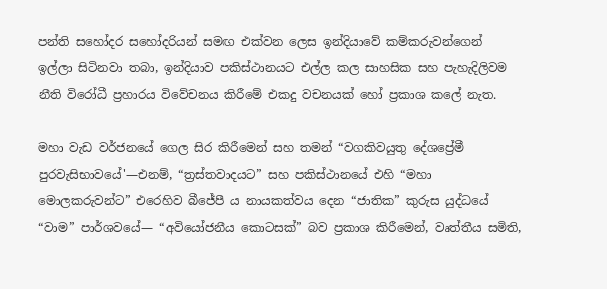පන්ති සහෝදර සහෝදරියන් සමඟ එක්වන ලෙස ඉන්දියාවේ කම්කරුවන්ගෙන් ඉල්ලා සිටිනවා තබා, ඉන්දියාව පකිස්ථානයට එල්ල කල සාහසික සහ පැහැදිලිවම නීති විරෝධී ප්‍රහාරය විවේචනය කිරීමේ එකදු වචනයක් හෝ ප්‍රකාශ කලේ නැත.

මහා වැඩ වර්ජනයේ ගෙල සිර කිරීමෙන් සහ තමන් “වගකිවයුතු දේශප්‍රේමී පුරවැසිභාවයේ'—එනම්, “ත්‍රස්තවාදයට” සහ පකිස්ථානයේ එහි “මහා මොලකරුවන්ට” එරෙහිව බීජේපී ය නායකත්වය දෙන “ජාතික” කුරුස යුද්ධයේ “වාම” පාර්ශවයේ— “අවියෝජනීය කොටසක්” බව ප්‍රකාශ කිරීමෙන්, වෘත්තීය සමිති,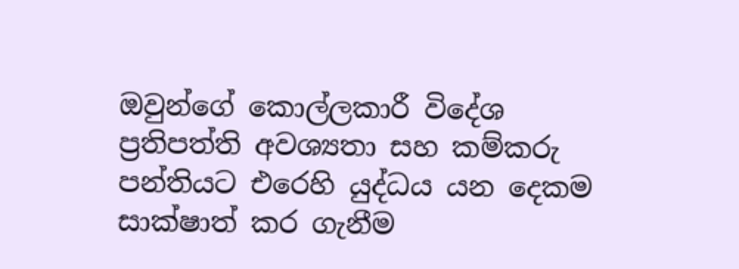ඔවුන්ගේ කොල්ලකාරී විදේශ ප්‍රතිපත්ති අවශ්‍යතා සහ කම්කරු පන්තියට එරෙහි යුද්ධය යන දෙකම සාක්ෂාත් කර ගැනීම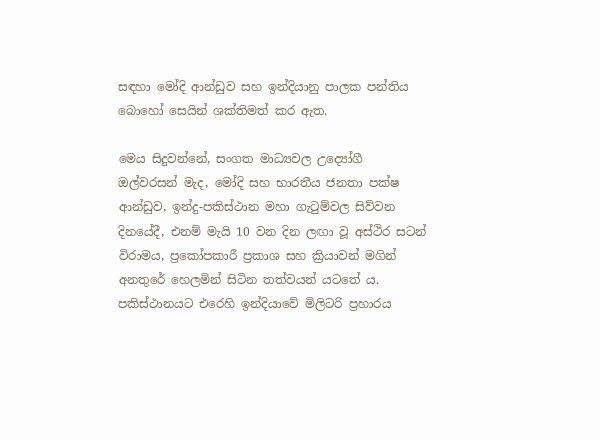සඳහා මෝදි ආන්ඩුව සහ ඉන්දියානු පාලක පන්තිය බොහෝ සෙයින් ශක්තිමත් කර ඇත.

මෙය සිදුවන්නේ, සංගත මාධ්‍යවල උද්‍යෝගී ඔල්වරසන් මැද, මෝදි සහ භාරතීය ජනතා පක්ෂ ආන්ඩුව, ඉන්දු-පකිස්ථාන මහා ගැටුම්වල සිව්වන දිනයේදී, එනම් මැයි 10 වන දින ලඟා වූ අස්ථිර සටන් විරාමය, ප්‍රකෝපකාරී ප්‍රකාශ සහ ක්‍රියාවන් මගින් අනතුරේ හෙලමින් සිටින තත්වයන් යටතේ ය. පකිස්ථානයට එරෙහි ඉන්දියාවේ මිලිටරි ප්‍රහාරය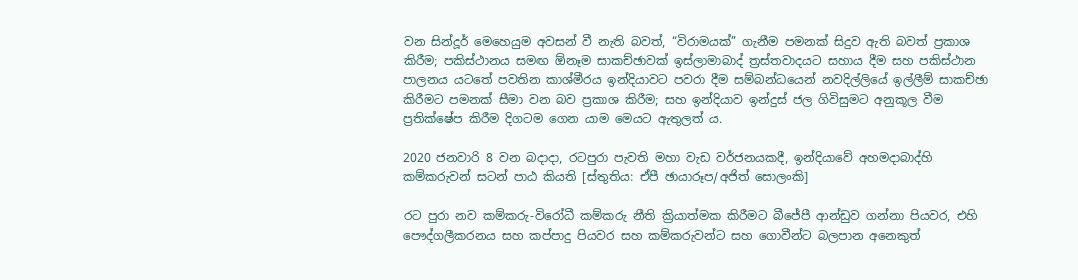වන සින්දූර් මෙහෙයුම අවසන් වී නැති බවත්, “විරාමයක්” ගැනීම පමනක් සිදුව ඇති බවත් ප්‍රකාශ කිරීම; පකිස්ථානය සමඟ ඕනෑම සාකච්ඡාවක් ඉස්ලාමාබාද් ත්‍රස්තවාදයට සහාය දීම සහ පකිස්ථාන පාලනය යටතේ පවතින කාශ්මීරය ඉන්දියාවට පවරා දීම සම්බන්ධයෙන් නවදිල්ලියේ ඉල්ලීම් සාකච්ඡා කිරීමට පමනක් සීමා වන බව ප්‍රකාශ කිරීම; සහ ඉන්දියාව ඉන්දුස් ජල ගිවිසුමට අනුකූල වීම ප්‍රතික්ෂේප කිරීම දිගටම ගෙන යාම මෙයට ඇතුලත් ය.

2020 ජනවාරි 8 වන බදාදා, රටපුරා පැවති මහා වැඩ වර්ජනයකදී, ඉන්දියාවේ අහමදාබාද්හි කම්කරුවන් සටන් පාඨ කියති [ස්තුතිය: ඒපී ඡායාරූප/අජිත් සොලංකි]

රට පුරා නව කම්කරු-විරෝධී කම්කරු නීති ක්‍රියාත්මක කිරීමට බීජේපී ආන්ඩුව ගන්නා පියවර, එහි පෞද්ගලීකරනය සහ කප්පාදු පියවර සහ කම්කරුවන්ට සහ ගොවීන්ට බලපාන අනෙකුත්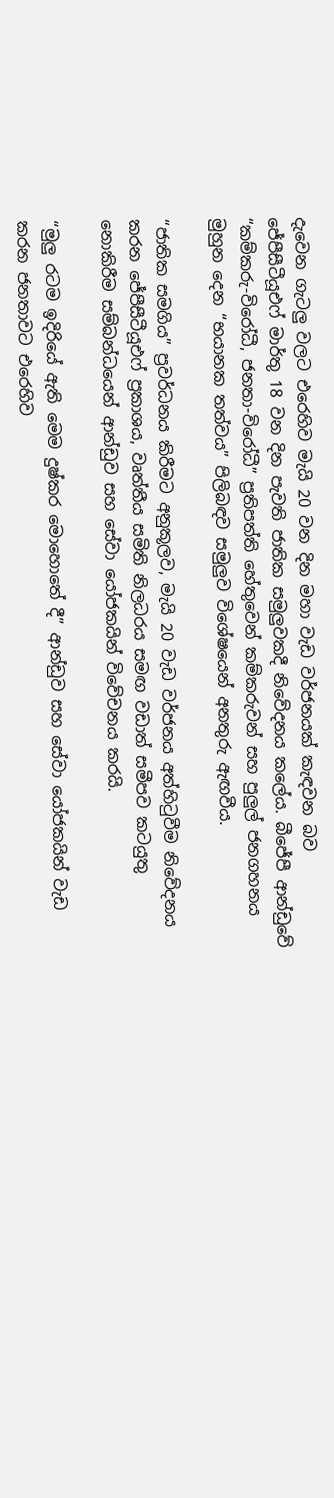දැවෙන ගැටලු වලට එරෙහිව මැයි 20 වන දින මහා වැඩ වර්ජනයක් කැඳවන බව ජේපීසීටීයූඑෆ් මාර්තු 18 වන දින පැවති ජාතික සමුලුවකදී නිවේදනය කලේය. බීජේපී ආන්ඩුවේ “කම්කරු-විරෝධී, ජනතා-විරෝධී” ප්‍රතිපත්ති හේතුවෙන් කම්කරුවන් සහ පුලුල් ජනගහනය මුහුන දෙන “භයානක තත්වය” පිලිබඳව සමුලුව විශේෂයෙන් අනතුරු ඇඟවීය.

“ජාතික සමගිය” ප්‍රවර්ධනය කිරීමට අනුකූලව, මැයි 20 වැඩ වර්ජනය අත්හිටුවීම නිවේදනය කරන ජේපීසීටීයූඑෆ් ප්‍රකාශය, වෘත්තීය සමිති නිලධරය සමඟ වඩාත් සමීපව කටයුතු නොකිරීම සම්බන්ධයෙන් ආන්ඩුව සහ සේවා යෝජකයින් විවේචනය කරයි.

“මුලු රටම ඉදිරියේ ඇති මෙම දුෂ්කර මොහොතේ දී” ආන්ඩුව සහ සේවා යෝජකයින් වැඩ කරන ජනතාවට එරෙහිව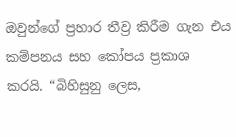ඔවුන්ගේ ප්‍රහාර තීව්‍ර කිරීම ගැන එය කම්පනය සහ කෝපය ප්‍රකාශ කරයි. “බිහිසුනු ලෙස,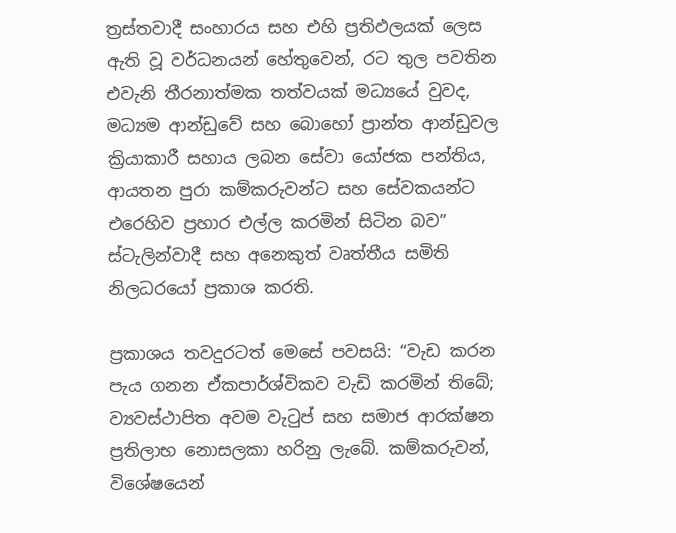ත්‍රස්තවාදී සංහාරය සහ එහි ප්‍රතිඵලයක් ලෙස ඇති වූ වර්ධනයන් හේතුවෙන්, රට තුල පවතින එවැනි තීරනාත්මක තත්වයක් මධ්‍යයේ වුවද, මධ්‍යම ආන්ඩුවේ සහ බොහෝ ප්‍රාන්ත ආන්ඩුවල ක්‍රියාකාරී සහාය ලබන සේවා යෝජක පන්තිය, ආයතන පුරා කම්කරුවන්ට සහ සේවකයන්ට එරෙහිව ප්‍රහාර එල්ල කරමින් සිටින බව” ස්ටැලින්වාදී සහ අනෙකුත් වෘත්තීය සමිති නිලධරයෝ ප්‍රකාශ කරති.

ප්‍රකාශය තවදුරටත් මෙසේ පවසයි: “වැඩ කරන පැය ගනන ඒකපාර්ශ්විකව වැඩි කරමින් තිබේ; ව්‍යවස්ථාපිත අවම වැටුප් සහ සමාජ ආරක්ෂන ප්‍රතිලාභ නොසලකා හරිනු ලැබේ. කම්කරුවන්, විශේෂයෙන්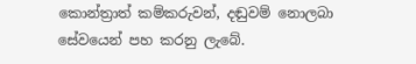කොන්ත්‍රාත් කම්කරුවන්, දඬුවම් නොලබා සේවයෙන් පහ කරනු ලැබේ.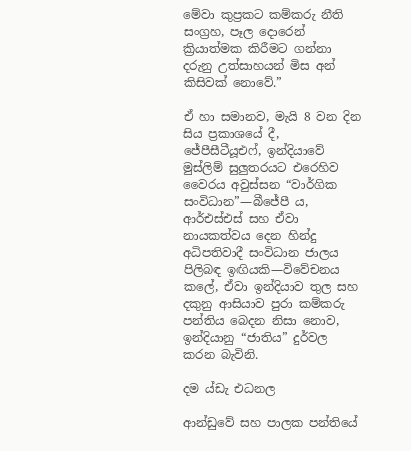මේවා කුප්‍රකට කම්කරු නීති සංග්‍රහ, පෑල දොරෙන් ක්‍රියාත්මක කිරීමට ගන්නා දරුනු උත්සාහයන් මිස අන් කිසිවක් නොවේ.”

ඒ හා සමානව, මැයි 8 වන දින සිය ප්‍රකාශයේ දී, ජේපීසීටීයූඑෆ්, ඉන්දියාවේ මුස්ලිම් සුලුතරයට එරෙහිව වෛරය අවුස්සන “වාර්ගික සංවිධාන”—බීජේපී ය, ආර්එස්එස් සහ ඒවා නායකත්වය දෙන හින්දු අධිපතිවාදී සංවිධාන ජාලය පිලිබඳ ඉඟියකි—විවේචනය කලේ, ඒවා ඉන්දියාව තුල සහ දකුනු ආසියාව පුරා කම්කරු පන්තිය බෙදන නිසා නොව, ඉන්දියානු “ජාතිය” දුර්වල කරන බැවිනි.

දම ය්ඩැ එධනල

ආන්ඩුවේ සහ පාලක පන්තියේ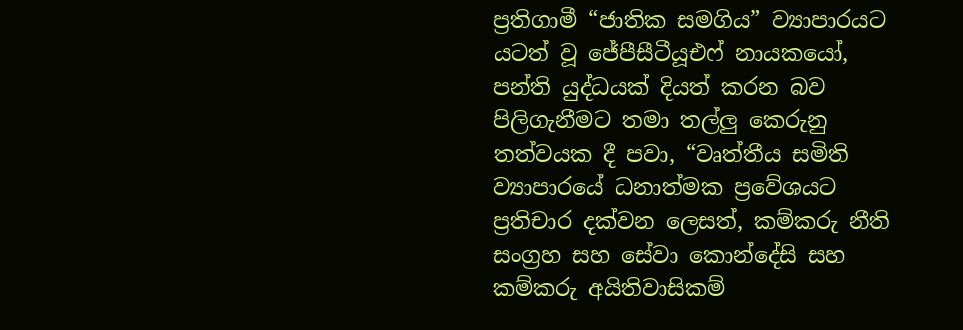ප්‍රතිගාමී “ජාතික සමගිය” ව්‍යාපාරයට යටත් වූ ජේපීසීටීයූඑෆ් නායකයෝ, පන්ති යුද්ධයක් දියත් කරන බව පිලිගැනීමට තමා තල්ලු කෙරුනු තත්වයක දී පවා, “වෘත්තීය සමිති ව්‍යාපාරයේ ධනාත්මක ප්‍රවේශයට ප්‍රතිචාර දක්වන ලෙසත්, කම්කරු නීති සංග්‍රහ සහ සේවා කොන්දේසි සහ කම්කරු අයිතිවාසිකම්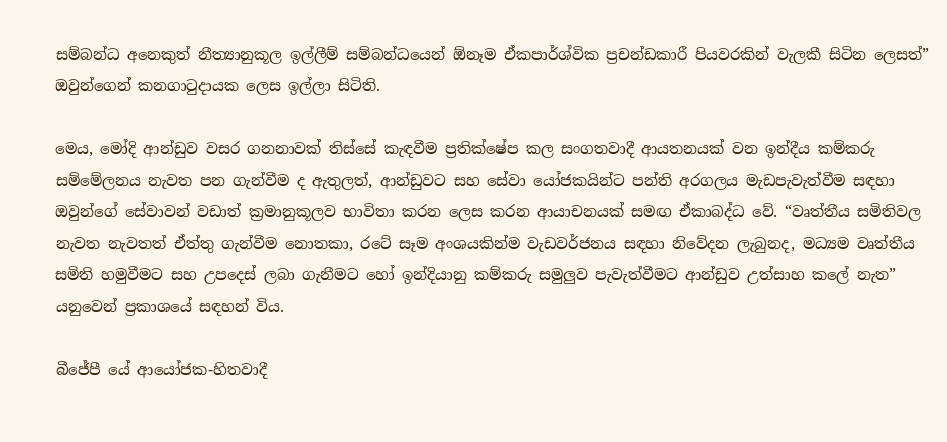සම්බන්ධ අනෙකුත් නීත්‍යානුකූල ඉල්ලීම් සම්බන්ධයෙන් ඕනෑම ඒකපාර්ශ්වික ප්‍රචන්ඩකාරී පියවරකින් වැලකී සිටින ලෙසත්” ඔවුන්ගෙන් කනගාටුදායක ලෙස ඉල්ලා සිටිති.

මෙය, මෝදි ආන්ඩුව වසර ගනනාවක් තිස්සේ කැඳවීම ප්‍රතික්ෂේප කල සංගතවාදී ආයතනයක් වන ඉන්දීය කම්කරු සම්මේලනය නැවත පන ගැන්වීම ද ඇතුලත්, ආන්ඩුවට සහ සේවා යෝජකයින්ට පන්ති අරගලය මැඩපැවැත්වීම සඳහා ඔවුන්ගේ සේවාවන් වඩාත් ක්‍රමානුකූලව භාවිතා කරන ලෙස කරන ආයාචනයක් සමඟ ඒකාබද්ධ වේ. “වෘත්තීය සමිතිවල නැවත නැවතත් ඒත්තු ගැන්වීම නොතකා, රටේ සෑම අංශයකින්ම වැඩවර්ජනය සඳහා නිවේදන ලැබුනද, මධ්‍යම වෘත්තීය සමිති හමුවීමට සහ උපදෙස් ලබා ගැනීමට හෝ ඉන්දියානු කම්කරු සමුලුව පැවැත්වීමට ආන්ඩුව උත්සාහ කලේ නැත” යනුවෙන් ප්‍රකාශයේ සඳහන් විය.

බීජේපී යේ ආයෝජක-හිතවාදී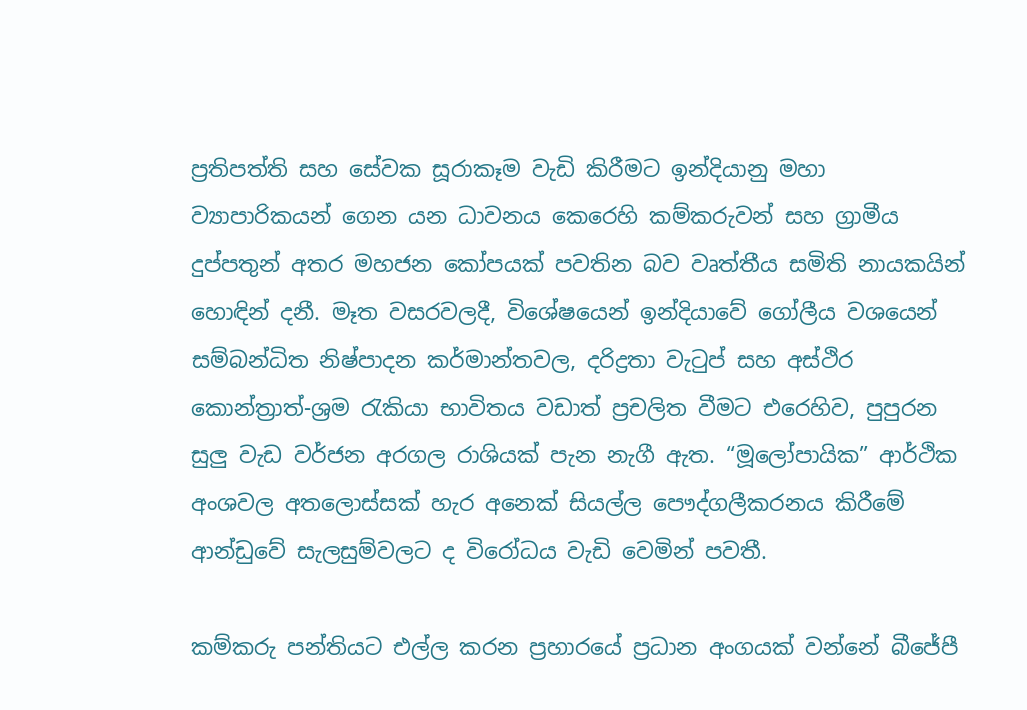ප්‍රතිපත්ති සහ සේවක සූරාකෑම වැඩි කිරීමට ඉන්දියානු මහා ව්‍යාපාරිකයන් ගෙන යන ධාවනය කෙරෙහි කම්කරුවන් සහ ග්‍රාමීය දුප්පතුන් අතර මහජන කෝපයක් පවතින බව වෘත්තීය සමිති නායකයින් හොඳින් දනී. මෑත වසරවලදී, විශේෂයෙන් ඉන්දියාවේ ගෝලීය වශයෙන් සම්බන්ධිත නිෂ්පාදන කර්මාන්තවල, දරිද්‍රතා වැටුප් සහ අස්ථිර කොන්ත්‍රාත්-ශ්‍රම රැකියා භාවිතය වඩාත් ප්‍රචලිත වීමට එරෙහිව, පුපුරන සුලු වැඩ වර්ජන අරගල රාශියක් පැන නැගී ඇත. “මූලෝපායික” ආර්ථික අංශවල අතලොස්සක් හැර අනෙක් සියල්ල පෞද්ගලීකරනය කිරීමේ ආන්ඩුවේ සැලසුම්වලට ද විරෝධය වැඩි වෙමින් පවතී.

කම්කරු පන්තියට එල්ල කරන ප්‍රහාරයේ ප්‍රධාන අංගයක් වන්නේ බීජේපී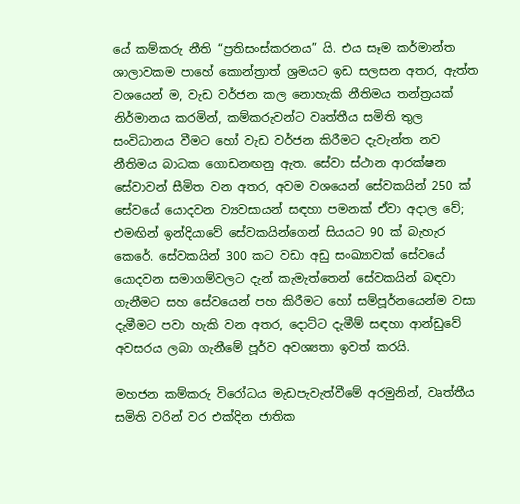යේ කම්කරු නීති “ප්‍රතිසංස්කරනය” යි. එය සෑම කර්මාන්ත ශාලාවකම පාහේ කොන්ත්‍රාත් ශ්‍රමයට ඉඩ සලසන අතර, ඇත්ත වශයෙන් ම, වැඩ වර්ජන කල නොහැකි නීතිමය තන්ත්‍රයක් නිර්මානය කරමින්, කම්කරුවන්ට වෘත්තීය සමිති තුල සංවිධානය වීමට හෝ වැඩ වර්ජන කිරීමට දැවැන්ත නව නීතිමය බාධක ගොඩනඟනු ඇත. සේවා ස්ථාන ආරක්ෂන සේවාවන් සීමිත වන අතර, අවම වශයෙන් සේවකයින් 250 ක් සේවයේ යොදවන ව්‍යවසායන් සඳහා පමනක් ඒවා අදාල වේ; එමඟින් ඉන්දියාවේ සේවකයින්ගෙන් සියයට 90 ක් බැහැර කෙරේ. සේවකයින් 300 කට වඩා අඩු සංඛ්‍යාවක් සේවයේ යොදවන සමාගම්වලට දැන් කැමැත්තෙන් සේවකයින් බඳවා ගැනීමට සහ සේවයෙන් පහ කිරීමට හෝ සම්පූර්නයෙන්ම වසා දැමීමට පවා හැකි වන අතර, දොට්ට දැමීම් සඳහා ආන්ඩුවේ අවසරය ලබා ගැනීමේ පූර්ව අවශ්‍යතා ඉවත් කරයි.

මහජන කම්කරු විරෝධය මැඩපැවැත්වීමේ අරමුනින්, වෘත්තීය සමිති වරින් වර එක්දින ජාතික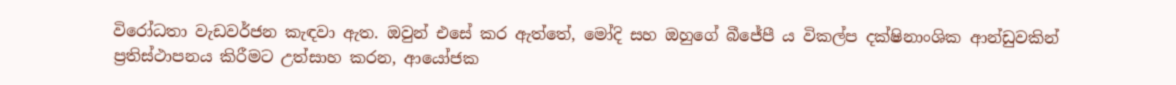විරෝධතා වැඩවර්ජන කැඳවා ඇත. ඔවුන් එසේ කර ඇත්තේ, මෝදි සහ ඔහුගේ බීජේපී ය විකල්ප දක්ෂිනාංශික ආන්ඩුවකින් ප්‍රතිස්ථාපනය කිරීමට උත්සාහ කරන, ආයෝජක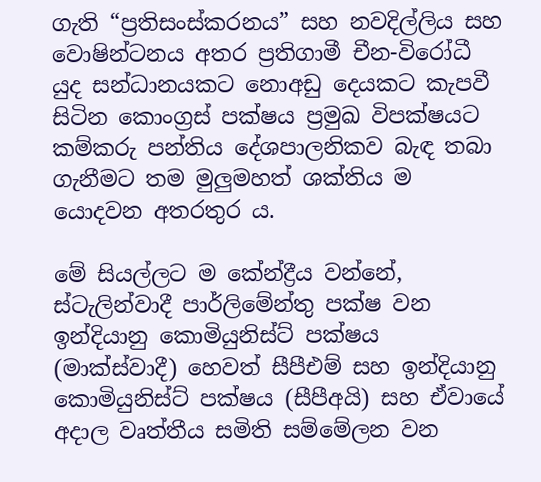ගැති “ප්‍රතිසංස්කරනය” සහ නවදිල්ලිය සහ වොෂින්ටනය අතර ප්‍රතිගාමී චීන-විරෝධී යුද සන්ධානයකට නොඅඩු දෙයකට කැපවී සිටින කොංග්‍රස් පක්ෂය ප්‍රමුඛ විපක්ෂයට කම්කරු පන්තිය දේශපාලනිකව බැඳ තබා ගැනීමට තම මුලුමහත් ශක්තිය ම යොදවන අතරතුර ය.

මේ සියල්ලට ම කේන්ද්‍රීය වන්නේ, ස්ටැලින්වාදී පාර්ලිමේන්තු පක්ෂ වන ඉන්දියානු කොමියුනිස්ට් පක්ෂය (මාක්ස්වාදී) හෙවත් සීපීඑම් සහ ඉන්දියානු කොමියුනිස්ට් පක්ෂය (සීපීඅයි) සහ ඒවායේ අදාල වෘත්තීය සමිති සම්මේලන වන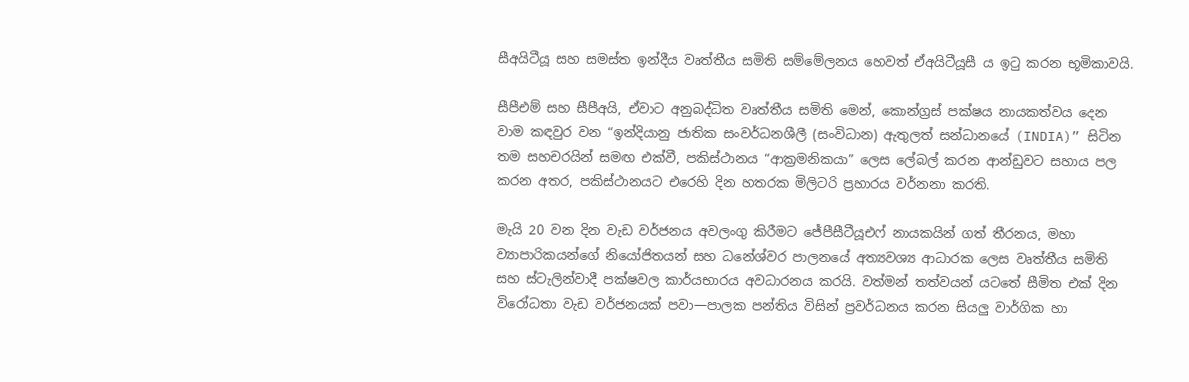සීඅයිටීයූ සහ සමස්ත ඉන්දීය වෘත්තීය සමිති සම්මේලනය හෙවත් ඒඅයිටීයූසී ය ඉටු කරන භූමිකාවයි.

සීපීඑම් සහ සීපීඅයි, ඒවාට අනුබද්ධිත වෘත්තීය සමිති මෙන්, කොන්ග්‍රස් පක්ෂය නායකත්වය දෙන වාම කඳවුර වන “ඉන්දියානු ජාතික සංවර්ධනශීලී (සංවිධාන) ඇතුලත් සන්ධානයේ (INDIA)” සිටින තම සහචරයින් සමඟ එක්වී, පකිස්ථානය “ආක්‍රමනිකයා” ලෙස ලේබල් කරන ආන්ඩුවට සහාය පල කරන අතර, පකිස්ථානයට එරෙහි දින හතරක මිලිටරි ප්‍රහාරය වර්නනා කරති.

මැයි 20 වන දින වැඩ වර්ජනය අවලංගු කිරීමට ජේපීසීටීයූඑෆ් නායකයින් ගත් තීරනය, මහා ව්‍යාපාරිකයන්ගේ නියෝජිතයන් සහ ධනේශ්වර පාලනයේ අත්‍යවශ්‍ය ආධාරක ලෙස වෘත්තීය සමිති සහ ස්ටැලින්වාදී පක්ෂවල කාර්යභාරය අවධාරනය කරයි. වත්මන් තත්වයන් යටතේ සීමිත එක් දින විරෝධතා වැඩ වර්ජනයක් පවා—පාලක පන්තිය විසින් ප්‍රවර්ධනය කරන සියලු වාර්ගික හා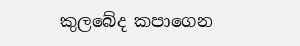කුලබේද කපාගෙන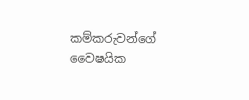කම්කරුවන්ගේ වෛෂයික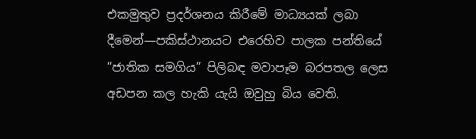එකමුතුව ප්‍රදර්ශනය කිරීමේ මාධ්‍යයක් ලබා දීමෙන්—පකිස්ථානයට එරෙහිව පාලක පන්තියේ “ජාතික සමගිය” පිලිබඳ මවාපෑම බරපතල ලෙස අඩපන කල හැකි යැයි ඔවුහු බිය වෙති.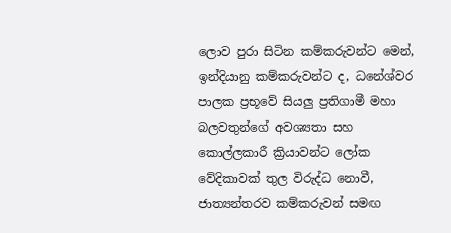ලොව පුරා සිටින කම්කරුවන්ට මෙන්, ඉන්දියානු කම්කරුවන්ට ද, ධනේශ්වර පාලක ප්‍රභූවේ සියලු ප්‍රතිගාමී මහා බලවතුන්ගේ අවශ්‍යතා සහ කොල්ලකාරී ක්‍රියාවන්ට ලෝක වේදිකාවක් තුල විරුද්ධ නොවී, ජාත්‍යන්තරව කම්කරුවන් සමඟ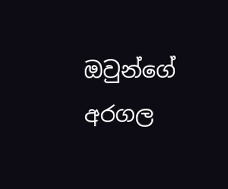ඔවුන්ගේ අරගල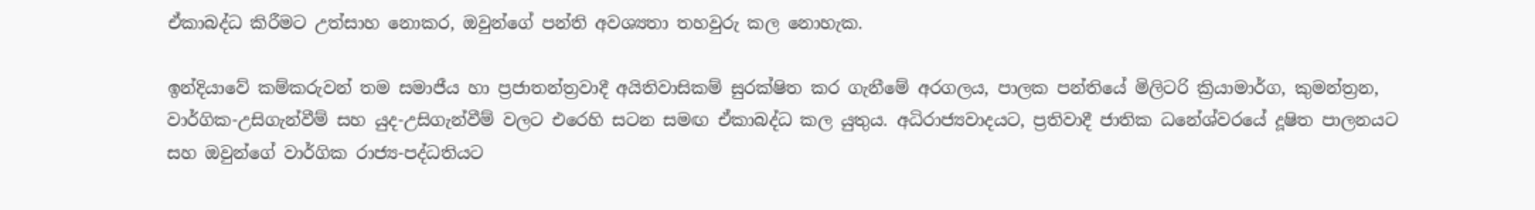ඒකාබද්ධ කිරීමට උත්සාහ නොකර, ඔවුන්ගේ පන්ති අවශ්‍යතා තහවුරු කල නොහැක.

ඉන්දියාවේ කම්කරුවන් තම සමාජීය හා ප්‍රජාතන්ත්‍රවාදී අයිතිවාසිකම් සුරක්ෂිත කර ගැනීමේ අරගලය, පාලක පන්තියේ මිලිටරි ක්‍රියාමාර්ග, කුමන්ත්‍රන, වාර්ගික-උසිගැන්වීම් සහ යුද-උසිගැන්වීම් වලට එරෙහි සටන සමඟ ඒකාබද්ධ කල යුතුය. අධිරාජ්‍යවාදයට, ප්‍රතිවාදී ජාතික ධනේශ්වරයේ දූෂිත පාලනයට සහ ඔවුන්ගේ වාර්ගික රාජ්‍ය-පද්ධතියට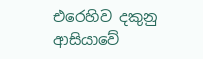එරෙහිව දකුනු ආසියාවේ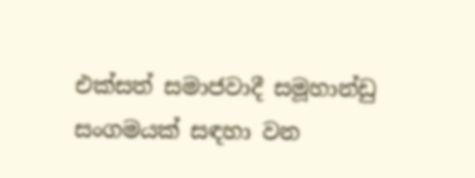එක්සත් සමාජවාදී සමූහාන්ඩු සංගමයක් සඳහා වන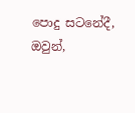පොදු සටනේදී, ඔවුන්,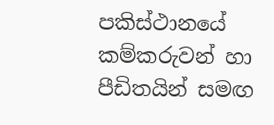පකිස්ථානයේ කම්කරුවන් හා පීඩිතයින් සමඟ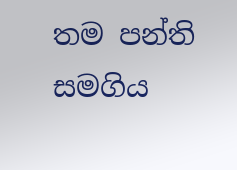තම පන්ති සමගිය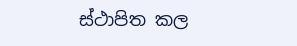ස්ථාපිත කල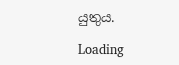යුතුය.

Loading